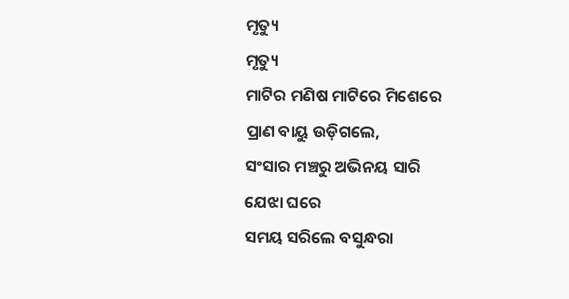ମୃତ୍ୟୁ
ମୃତ୍ୟୁ
ମାଟିର ମଣିଷ ମାଟିରେ ମିଶେରେ
ପ୍ରାଣ ବାୟୁ ଉଡ଼ିଗଲେ,
ସଂସାର ମଞ୍ଚରୁ ଅଭିନୟ ସାରି
ଯେଝା ଘରେ
ସମୟ ସରିଲେ ବସୁନ୍ଧରା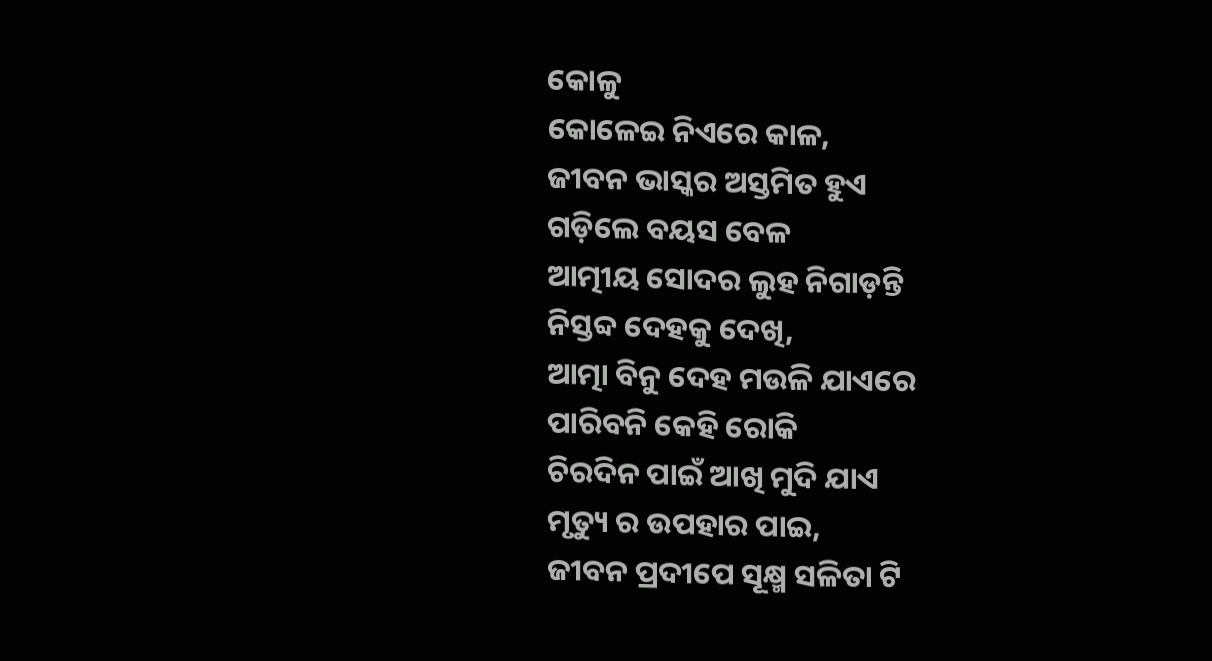କୋଳୁ
କୋଳେଇ ନିଏରେ କାଳ,
ଜୀବନ ଭାସ୍କର ଅସ୍ତମିତ ହୁଏ
ଗଡ଼ିଲେ ବୟସ ବେଳ
ଆତ୍ମୀୟ ସୋଦର ଲୁହ ନିଗାଡ଼ନ୍ତି
ନିସ୍ତବ୍ଦ ଦେହକୁ ଦେଖି,
ଆତ୍ମା ବିନୁ ଦେହ ମଉଳି ଯାଏରେ
ପାରିବନି କେହି ରୋକି
ଚିରଦିନ ପାଇଁ ଆଖି ମୁଦି ଯାଏ
ମୃତ୍ୟୁ ର ଉପହାର ପାଇ,
ଜୀବନ ପ୍ରଦୀପେ ସୂକ୍ଷ୍ମ ସଳିତା ଟି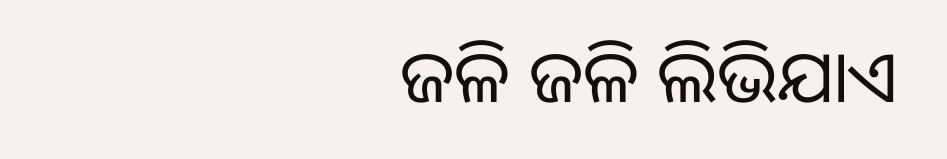ଜଳି ଜଳି ଲିଭିଯାଏ